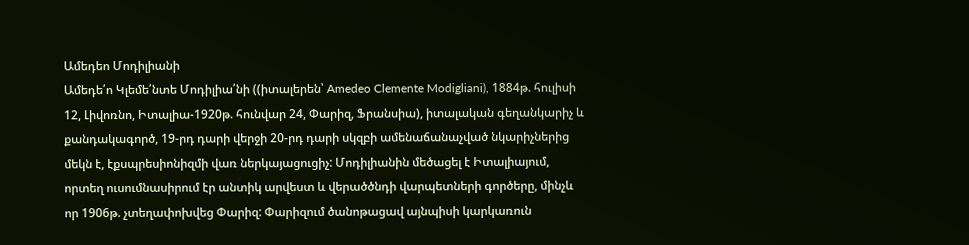Ամեդեո Մոդիլիանի
Ամեդե՛ո Կլեմե՛նտե Մոդիլիա՛նի ((իտալերեն՝ Amedeo Clemente Modigliani), 1884թ. հուլիսի 12, Լիվոռնո, Իտալիա-1920թ. հունվար 24, Փարիզ, Ֆրանսիա), իտալական գեղանկարիչ և քանդակագործ, 19-րդ դարի վերջի 20-րդ դարի սկզբի ամենաճանաչված նկարիչներից մեկն է, էքսպրեսիոնիզմի վառ ներկայացուցիչ: Մոդիլիանին մեծացել է Իտալիայում, որտեղ ուսումնասիրում էր անտիկ արվեստ և վերածծնդի վարպետների գործերը, մինչև որ 1906թ. չտեղափոխվեց Փարիզ: Փարիզում ծանոթացավ այնպիսի կարկառուն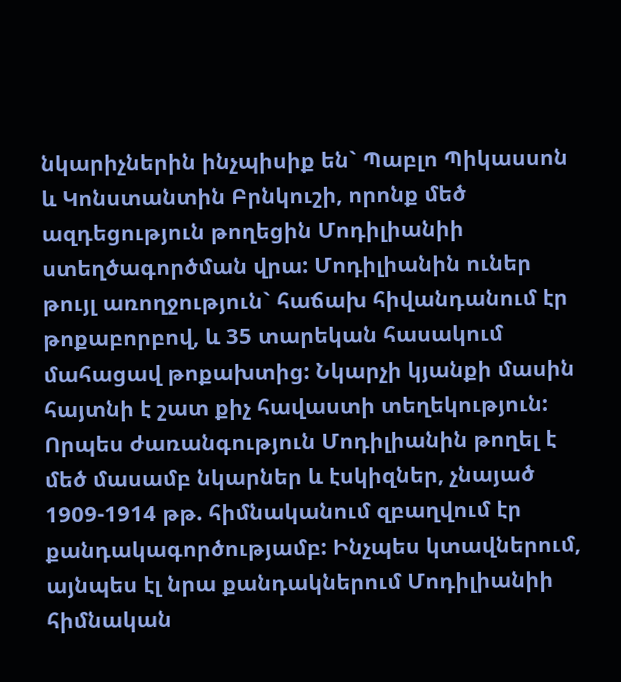նկարիչներին ինչպիսիք են` Պաբլո Պիկասսոն և Կոնստանտին Բրնկուշի, որոնք մեծ ազդեցություն թողեցին Մոդիլիանիի ստեղծագործման վրա: Մոդիլիանին ուներ թույլ առողջություն` հաճախ հիվանդանում էր թոքաբորբով, և 35 տարեկան հասակում մահացավ թոքախտից: Նկարչի կյանքի մասին հայտնի է շատ քիչ հավաստի տեղեկություն: Որպես ժառանգություն Մոդիլիանին թողել է մեծ մասամբ նկարներ և էսկիզներ, չնայած 1909-1914 թթ. հիմնականում զբաղվում էր քանդակագործությամբ: Ինչպես կտավներում, այնպես էլ նրա քանդակներում Մոդիլիանիի հիմնական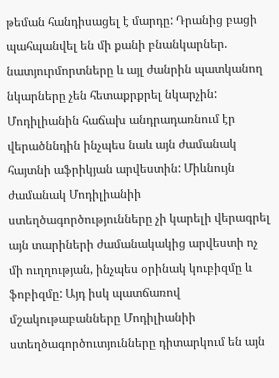թեման հանդիսացել է մարդը: Դրանից բացի պահպանվել են մի քանի բնանկարներ. նատյուրմորտները և այլ ժանրին պատկանող նկարները չեն հետաքրքրել նկարչին: Մոդիլիանին հաճախ անդրադառնում էր վերածննդին ինչպես նաև այն ժամանակ հայտնի աֆրիկյան արվեստին: Միևնույն ժամանակ Մոդիլիանիի ստեղծագործությունները չի կարելի վերագրել այն տարիների ժամանակակից արվեստի ոչ մի ուղղության, ինչպես օրինակ կուբիզմը և ֆոբիզմը: Այդ իսկ պատճառով մշակութաբանները Մոդիլիանիի ստեղծագործուտյունները դիտարկում են այն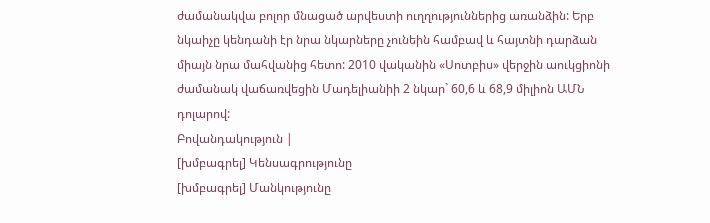ժամանակվա բոլոր մնացած արվեստի ուղղություններից առանձին: Երբ նկաիչը կենդանի էր նրա նկարները չունեին համբավ և հայտնի դարձան միայն նրա մահվանից հետո: 2010 վականին «Սոտբիս» վերջին աուկցիոնի ժամանակ վաճառվեցին Մադելիանիի 2 նկար` 60,6 և 68,9 միլիոն ԱՄՆ դոլարով:
Բովանդակություն |
[խմբագրել] Կենսագրությունը
[խմբագրել] Մանկությունը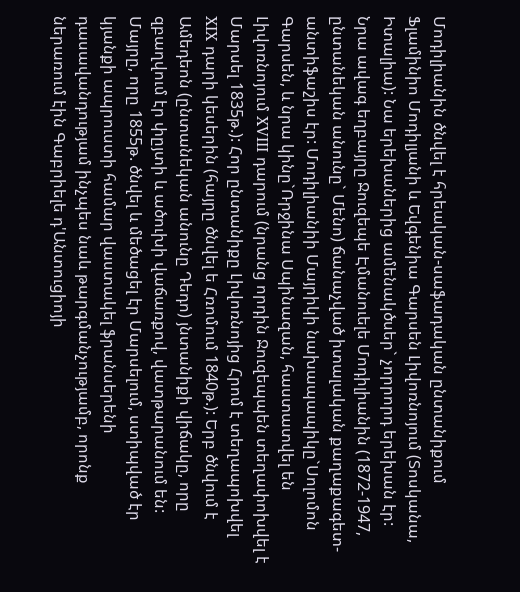Մոդիլիանին ծնվել է հրեական-սաֆադական ընտանիքում Ֆլամինիո Մոդիլյանի և Եվգենիա Գարսեն Լիվոռնոյում (Տոսկանա, Իտալիա): Նա երեխաներից ամենակծսեր` չորրորդ երեխան էր: Նրա ավագ եղբայրը Ջուզեպե Էմանուելե Մոդիլիանին (1872-1947, ընտանեկան անունը` Մենո) ճանաչված իտալական քաղաքագետ-անտիֆաշիս էր: Մոդիլիանիի Մայրիկի նախապապիկը`Սոլոմոն Գարսեն, և նրա կինը`Ռրջինա Սպինազան, հաստատվել են Լիվոռնոյում XVIII դարում (նրանց որդին Ջուզեպպեն տեղափոխվել է Մարսել 1835թ.): Հոր ընտանիքը Լիվոռնոյից Հրոմ է տեղապոխվել XIX դարի կեսերին (հայրը ծնվել ե Հռոմում 1840թ.): Երբ ծնվում է Ամեդեոն (ընտանեկան անունը Դեդո) յնտանիքի վիճակը, որը զբաղվում էր փըյտի և ածուխի վաճառքով, վատթարանում են: Մայրը, որը 1855թ. ծնվել և մեծացել էր Մարսելում, ստիպված էր կյանքի ապրուստի համար վաստակել ֆրանսերենի դասավանդությամ ինչպես նաև թարգմանչությամբ, որոնք ներառում էին Գաբրիելե դ'Անտուցիոյի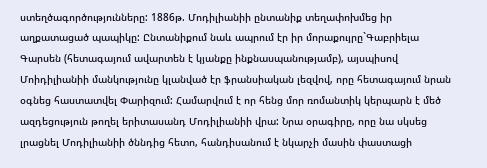ստեղծագործությունները: 1886թ. Մոդիլիանիի ընտանիք տեղափոխմեց իր աղքատացած պապիկը: Ընտանիքում նաև ապրում էր իր մորաքույրը`Գաբրիելա Գարսեն (հետագայում ավարտեն է կյանքը ինքնասպանությամբ), այսպիսով Մոիդիլիանիի մանկությունը կլանված էր ֆրանսիական լեզվով, որը հետագայում նրան օգնեց հաստատվել Փարիզում: Համարվում է որ հենց մոր ռոմանտիկ կերպարն է մեծ ազդեցություն թողել երիտասանդ Մոդիլիանիի վրա: Նրա օրագիրը, որը նա սկսեց լրացնել Մոդիլիանիի ծննդից հետո, հանդիսանում է նկարչի մասին փաստացի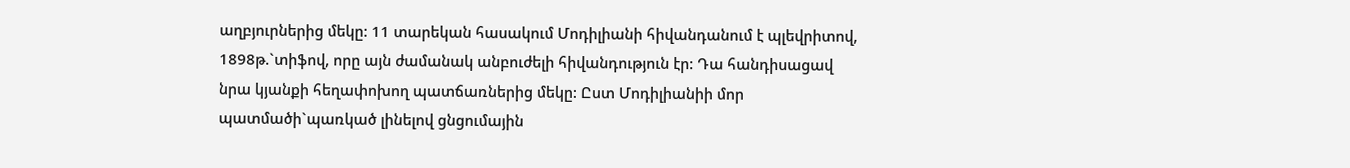աղբյուրներից մեկը: 11 տարեկան հասակում Մոդիլիանի հիվանդանում է պլեվրիտով, 1898թ.`տիֆով, որը այն ժամանակ անբուժելի հիվանդություն էր: Դա հանդիսացավ նրա կյանքի հեղափոխող պատճառներից մեկը: Ըստ Մոդիլիանիի մոր պատմածի`պառկած լինելով ցնցումային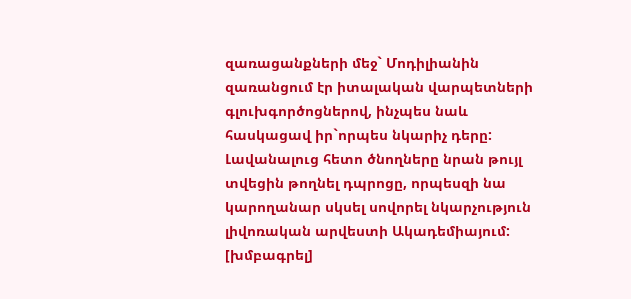զառացանքների մեջ` Մոդիլիանին զառանցում էր իտալական վարպետների գլուխգործոցներով, ինչպես նաև հասկացավ իր`որպես նկարիչ դերը: Լավանալուց հետո ծնողները նրան թույլ տվեցին թողնել դպրոցը, որպեսզի նա կարողանար սկսել սովորել նկարչություն լիվոռական արվեստի Ակադեմիայում:
[խմբագրել]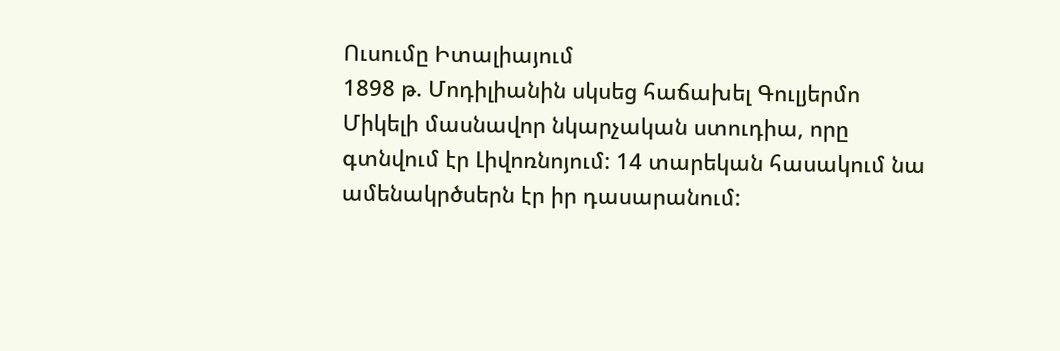Ուսումը Իտալիայում
1898 թ. Մոդիլիանին սկսեց հաճախել Գուլյերմո Միկելի մասնավոր նկարչական ստուդիա, որը գտնվում էր Լիվոռնոյում: 14 տարեկան հասակում նա ամենակրծսերն էր իր դասարանում: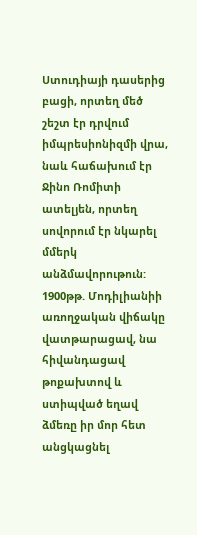Ստուդիայի դասերից բացի, որտեղ մեծ շեշտ էր դրվում իմպրեսիոնիզմի վրա, նաև հաճախում էր Ջինո Ռոմիտի ատելյեն, որտեղ սովորում էր նկարել մմերկ անձմավորութուն: 1900թթ. Մոդիլիանիի առողջական վիճակը վատթարացավ, նա հիվանդացավ թոքախտով և ստիպված եղավ ձմեռը իր մոր հետ անցկացնել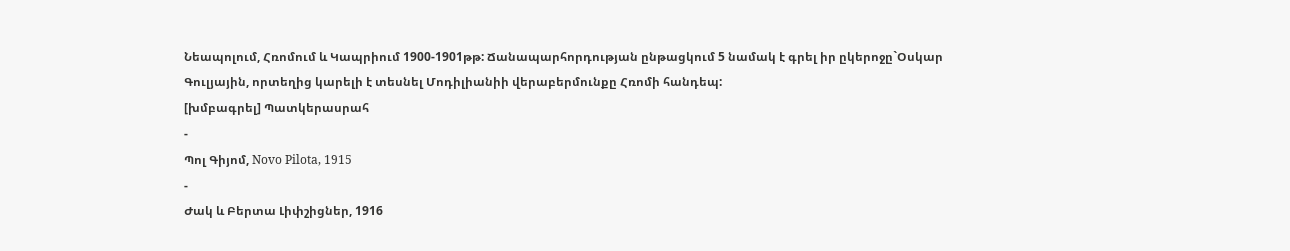Նեապոլում, Հռոմում և Կապրիում 1900-1901թթ: Ճանապարհորդության ընթացկում 5 նամակ է գրել իր ըկերոջը`Օսկար Գուլյային, որտեղից կարելի է տեսնել Մոդիլիանիի վերաբերմունքը Հռոմի հանդեպ:
[խմբագրել] Պատկերասրահ
-
Պոլ Գիյոմ, Novo Pilota, 1915
-
Ժակ և Բերտա Լիփշիցներ, 1916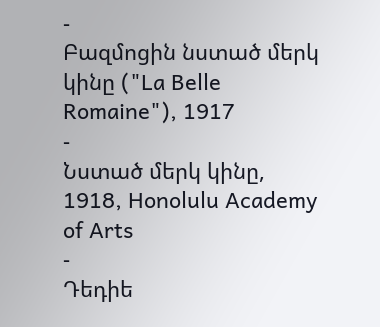-
Բազմոցին նստած մերկ կինը ("La Belle Romaine"), 1917
-
Նստած մերկ կինը, 1918, Honolulu Academy of Arts
-
Դեդիե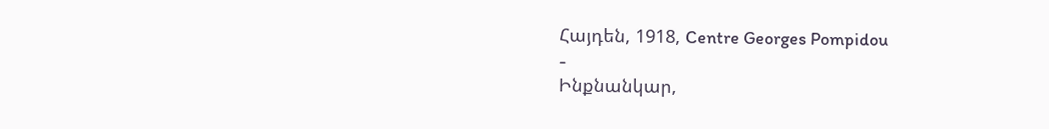Հայդեն, 1918, Centre Georges Pompidou
-
Ինքնանկար,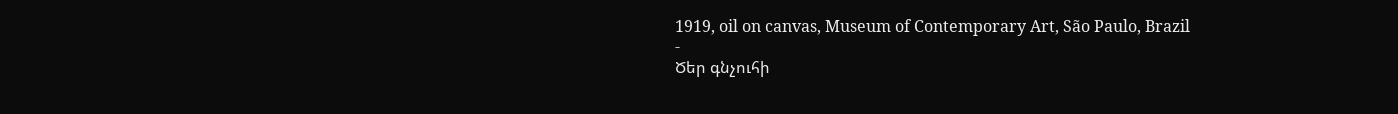1919, oil on canvas, Museum of Contemporary Art, São Paulo, Brazil
-
Ծեր գնչուհի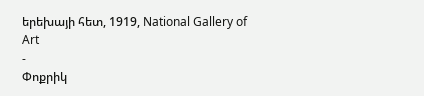երեխայի հետ, 1919, National Gallery of Art
-
Փոքրիկ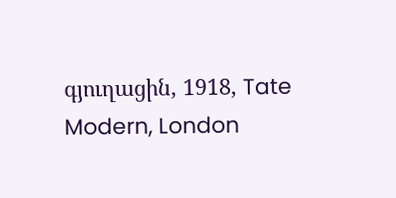գյուղացին, 1918, Tate Modern, London